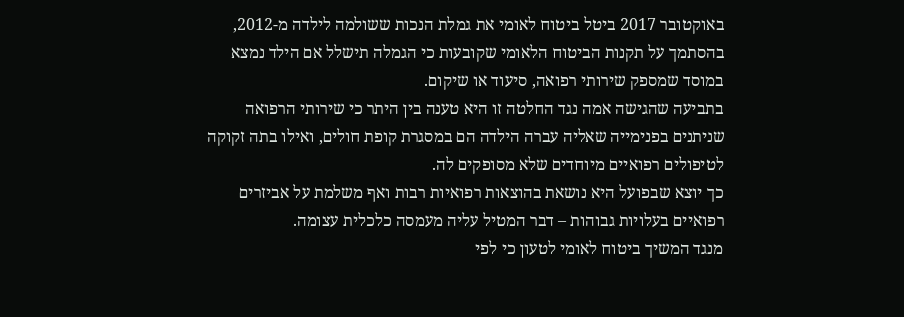באוקטובר 2017 ביטל ביטוח לאומי את גמלת הנכות ששולמה לילדה מ-2012, בהסתמך על תקנות הביטוח הלאומי שקובעות כי הגמלה תישלל אם הילד נמצא במוסד שמספק שירותי רפואה, סיעוד או שיקום.
בתביעה שהגישה אמה נגד החלטה זו היא טענה בין היתר כי שירותי הרפואה שניתנים בפנימייה שאליה עברה הילדה הם במסגרת קופת חולים, ואילו בתה זקוקה לטיפולים רפואיים מיוחדים שלא מסופקים לה.
כך יוצא שבפועל היא נושאת בהוצאות רפואיות רבות ואף משלמת על אביזרים רפואיים בעלויות גבוהות – דבר המטיל עליה מעמסה כלכלית עצומה.
מנגד המשיך ביטוח לאומי לטעון כי לפי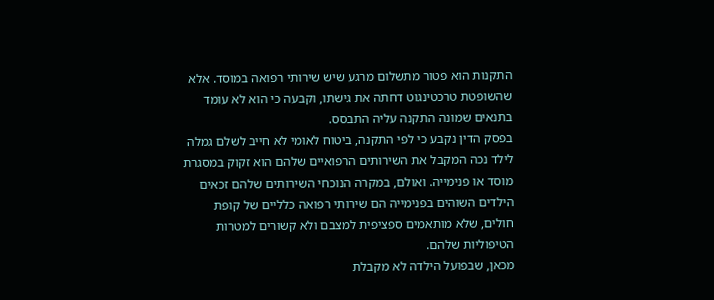התקנות הוא פטור מתשלום מרגע שיש שירותי רפואה במוסד. אלא שהשופטת טרכטינגוט דחתה את גישתו, וקבעה כי הוא לא עומד בתנאים שמונה התקנה עליה התבסס.
בפסק הדין נקבע כי לפי התקנה, ביטוח לאומי לא חייב לשלם גמלה לילד נכה המקבל את השירותים הרפואיים שלהם הוא זקוק במסגרת מוסד או פנימייה. ואולם, במקרה הנוכחי השירותים שלהם זכאים הילדים השוהים בפנימייה הם שירותי רפואה כלליים של קופת חולים, שלא מותאמים ספציפית למצבם ולא קשורים למטרות הטיפוליות שלהם.
מכאן, שבפועל הילדה לא מקבלת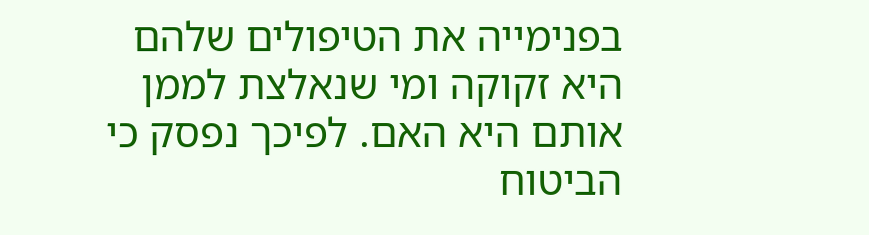בפנימייה את הטיפולים שלהם היא זקוקה ומי שנאלצת לממן אותם היא האם. לפיכך נפסק כי הביטוח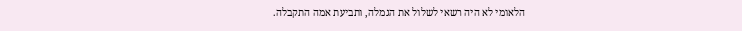הלאומי לא היה רשאי לשלול את הגמלה, ותביעת אמה התקבלה.